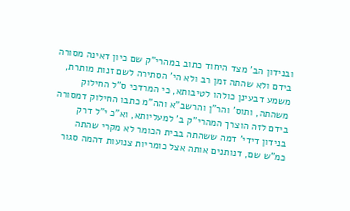ובנידון הב' מצד היחוד כתוב במהרי"ק שם כיון דאינה מסורה בידם ולא שהתה זמן רב ולא הי' הסתירה לשם זנות מותרת, משמע דבעינן כולהו לטיבותא, כי המרדכי ס"ל החילוק משהתה, ותוס' והר"ן והרשב"א והה"מ כתבו החילוק דמסורה בידם לזה הוצרך המהרי"ק ב' למעליותא, וא"כ י"ל דרק בנידון דידי' דמה ששהתה בבית הכומר לא מקרי שהתה כמ"ש שם, דנותנים אותה אצל כומריות צנועות דהמה סגור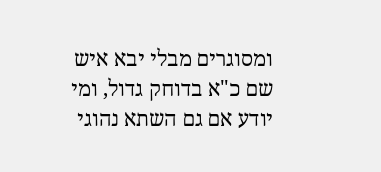ומסוגרים מבלי יבא איש שם כ"א בדוחק גדול, ומי יודע אם גם השתא נהוגי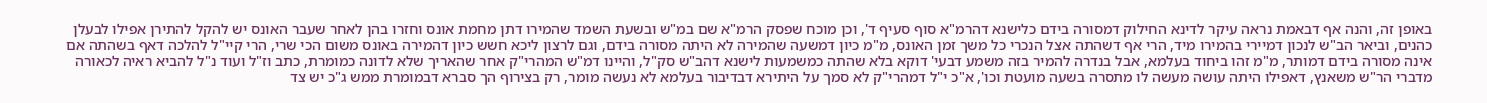באופן זה, והנה אף דבאמת נראה עיקר לדינא החילוק דמסורה בידם כלישנא דהרמ"א סוף סעיף ד', וכן מוכח שפסק הרמ"א שם במ"ש ובשעת השמד שהמירו דתן מחמת אונס וחזרו בהן לאחר שעבר האונס יש להקל להתירן אפילו לבעלן כהנים, וביאר הב"ש לנכון דמיירי בהמירו מיד, הרי אף דשהתה אצל הנכרי כל משך זמן האונס, מ"מ כיון דמשעה שהמירה לא היתה מסורה בידם, וגם לרצון ליכא חשש כיון דהמירה באונס משום הכי שרי, הרי קיי"ל להלכה דאף בשהתה אם אינה מסורה בידם דמותר, מ"מ זהו ביחוד בעלמא, אבל בנדרה להמיר בזה משמע דבעי' דוקא בלא שהתה כמשמעות לישנא דהב"ש סק"ל, והיינו דמ"ש המהרי"ק אחר שהאריך שלא לדונה כמומרת, כתב וז"ל ועוד נ"ל להביא ראיה לכאורה מדברי הר"ש משאנץ, דאפילו היתה עושה מעשה לו מתסרה בשעה מועטת וכו', א"כ י"ל דמהרי"ק לא סמך על היתירא דבדיבור בעלמא לא נעשה מומר, רק בצירוף הך סברא דבמומרת ממש ג"כ יש צד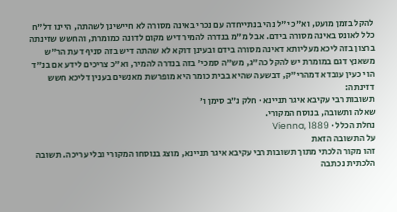להקל בזמן מועט, וא"כ י"ל נהי בנתייחדה עם נכרי באינה מסורה לא חיישינן לשהתה, היינו דל"ח כלל לאונס באינה מסורה בידם. אבל מ"מ בנדרה להמיר דיש מקום לדונה כמומרת, והחשש שזינתה ברצון בזה ליכא מעליותא דאינה מסורה בידם ובעינן דוקא לא שהתה דיש בזה סניף דעת הר"ש משאנץ דגם במומרת יש להקל כה"ג, מש"ה סמכי' בזה בנדרה להמיר, וא"כ צריכים לידע אם בנ"ד הוי כעין עובדא דמהרי"ק, דבשעה שהיא בבית כומר היא מופרשת מאנשים בענין דליכא חשש דזינתה:
תשובות רבי עקיבא איגר תניינא · חלק נ״ב סימן ו׳
שאלה ותשובה, בנוסח המקורי.
נחלת הכלל · Vienna, 1889
על התשובה הזאת
זהו מקור הלכתי מתוך תשובות רבי עקיבא איגר תניינא, מוצג בנוסחו המקורי ובלי עריכה. תשובה הלכתית נכתבה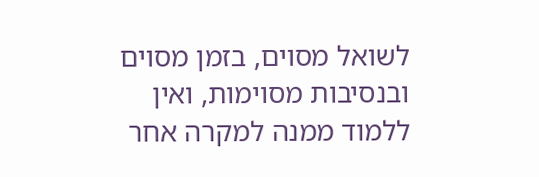לשואל מסוים, בזמן מסוים ובנסיבות מסוימות, ואין ללמוד ממנה למקרה אחר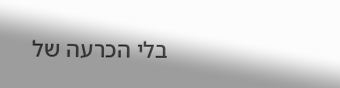בלי הכרעה של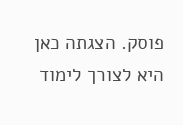פוסק. הצגתה כאן היא לצורך לימוד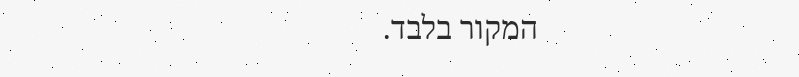המקור בלבד.